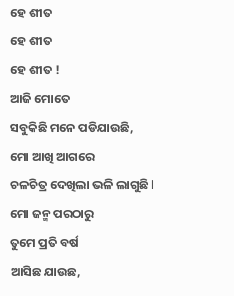ହେ ଶୀତ
ହେ ଶୀତ
ହେ ଶୀତ !
ଆଜି ମୋତେ
ସବୁକିଛି ମନେ ପଡିଯାଉଛି,
ମୋ ଆଖି ଆଗରେ
ଚଳଚିତ୍ର ଦେଖିଲା ଭଳି ଲାଗୁଛି l
ମୋ ଜନ୍ମ ପରଠାରୁ
ତୁମେ ପ୍ରତି ବର୍ଷ
ଆସିଛ ଯାଉଛ,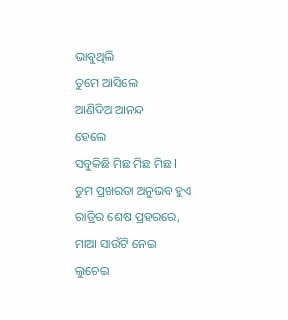ଭାବୁଥିଲି
ତୁମେ ଆସିଲେ
ଆଣିଦିଅ ଆନନ୍ଦ
ହେଲେ
ସବୁକିଛି ମିଛ ମିଛ ମିଛ l
ତୁମ ପ୍ରଖରତା ଅନୁଭବ ହୁଏ
ରାତ୍ରିର ଶେଷ ପ୍ରହରରେ,
ମାଆ ସାଉଁଟି ନେଇ
ଲୁଚେଇ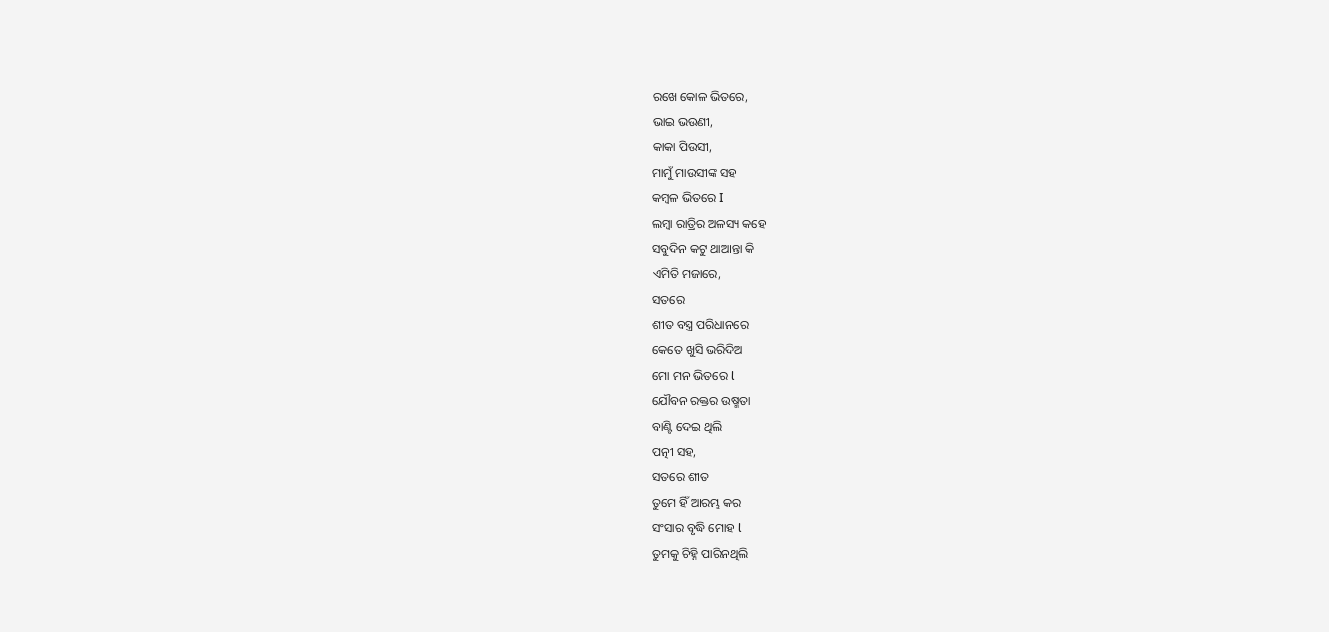ରଖେ କୋଳ ଭିତରେ,
ଭାଇ ଭଉଣୀ,
କାକା ପିଉସୀ,
ମାମୁଁ ମାଉସୀଙ୍କ ସହ
କମ୍ବଳ ଭିତରେ I
ଲମ୍ବା ରାତ୍ରିର ଅଳସ୍ୟ କହେ
ସବୁଦିନ କଟୁ ଥାଆନ୍ତା କି
ଏମିତି ମଜାରେ,
ସତରେ
ଶୀତ ବସ୍ତ୍ର ପରିଧାନରେ
କେତେ ଖୁସି ଭରିଦିଅ
ମୋ ମନ ଭିତରେ l
ଯୌବନ ରକ୍ତର ଉଷ୍ମତା
ବାଣ୍ଟି ଦେଇ ଥିଲି
ପତ୍ନୀ ସହ,
ସତରେ ଶୀତ
ତୁମେ ହିଁ ଆରମ୍ଭ କର
ସଂସାର ବୃଦ୍ଧି ମୋହ l
ତୁମକୁ ଚିହ୍ନି ପାରିନଥିଲି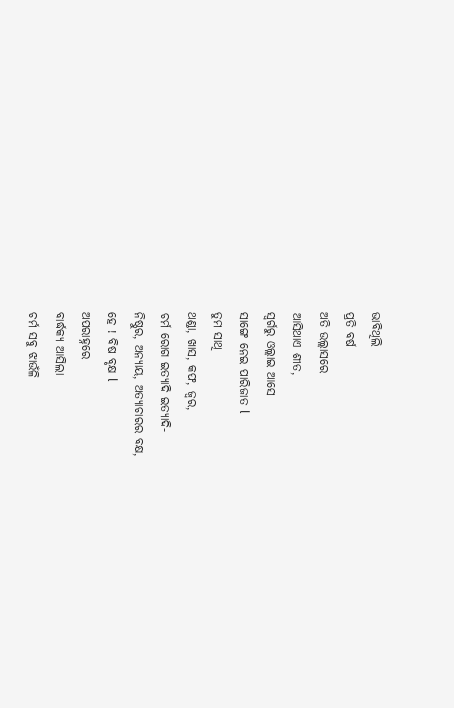ଭାବିଥିଲି
ପ୍ରତି ବର୍ଷ
ଅତି ଉଲ୍ଲାସରେ
ଆସିଥାଏ ଶୀତ,
ସ୍ବର୍ଗରୁ ଓଲ୍ଲାଇ ଆସେ
ସାଙ୍ଗେ ନେଇ ପାରିଜାତ l
ତୁମ ସାଥି
ଥଣ୍ଡା, ଖାସ, କଫ, ଜ୍ୱର,
ଚର୍ମ ରୋଗ ଇତ୍ୟାଦି ଇତ୍ୟାଦି-
ନିଷ୍ଠୁର, ଅନ୍ୟାୟ, ଅତ୍ୟାଚାରର ବକ୍ଷ,
ହେ ! ବିଷ ବୃକ୍ଷ l
ଅପରାହ୍ନରେ
ବାର୍ଦ୍ଧକ୍ୟ ଆସିଲା
ଚର୍ମ ସବୁ ଝାଉଁଳି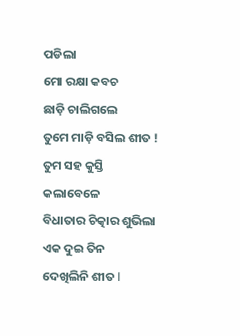ପଡିଲା
ମୋ ରକ୍ଷା କବଚ
ଛାଡ଼ି ଚାଲିଗଲେ
ତୁମେ ମାଡ଼ି ବସିଲ ଶୀତ !
ତୁମ ସହ କୁସ୍ତି କଲାବେଳେ
ବିଧାତାର ଚିତ୍କାର ଶୁଭିଲା
ଏକ ଦୁଇ ତିନ
ଦେଖିଲିନି ଶୀତ l